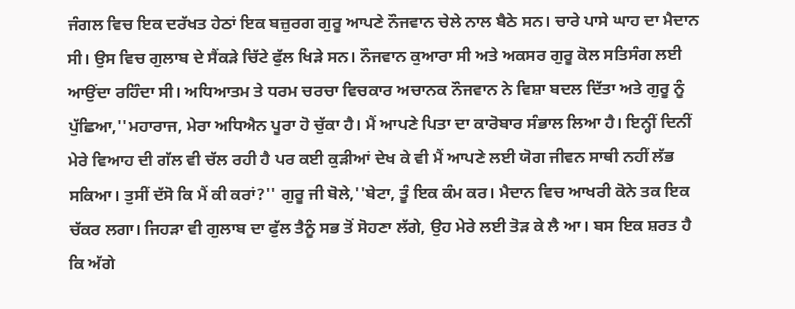ਜੰਗਲ ਵਿਚ ਇਕ ਦਰੱਖਤ ਹੇਠਾਂ ਇਕ ਬਜ਼ੁਰਗ ਗੁਰੂ ਆਪਣੇ ਨੌਜਵਾਨ ਚੇਲੇ ਨਾਲ ਬੈਠੇ ਸਨ। ਚਾਰੇ ਪਾਸੇ ਘਾਹ ਦਾ ਮੈਦਾਨ ਸੀ। ਉਸ ਵਿਚ ਗੁਲਾਬ ਦੇ ਸੈਂਕੜੇ ਚਿੱਟੇ ਫੁੱਲ ਖਿੜੇ ਸਨ। ਨੌਜਵਾਨ ਕੁਆਰਾ ਸੀ ਅਤੇ ਅਕਸਰ ਗੁਰੂ ਕੋਲ ਸਤਿਸੰਗ ਲਈ ਆਉਂਦਾ ਰਹਿੰਦਾ ਸੀ। ਅਧਿਆਤਮ ਤੇ ਧਰਮ ਚਰਚਾ ਵਿਚਕਾਰ ਅਚਾਨਕ ਨੌਜਵਾਨ ਨੇ ਵਿਸ਼ਾ ਬਦਲ ਦਿੱਤਾ ਅਤੇ ਗੁਰੂ ਨੂੰ ਪੁੱਛਿਆ,''ਮਹਾਰਾਜ, ਮੇਰਾ ਅਧਿਐਨ ਪੂਰਾ ਹੋ ਚੁੱਕਾ ਹੈ। ਮੈਂ ਆਪਣੇ ਪਿਤਾ ਦਾ ਕਾਰੋਬਾਰ ਸੰਭਾਲ ਲਿਆ ਹੈ। ਇਨ੍ਹੀਂ ਦਿਨੀਂ ਮੇਰੇ ਵਿਆਹ ਦੀ ਗੱਲ ਵੀ ਚੱਲ ਰਹੀ ਹੈ ਪਰ ਕਈ ਕੁੜੀਆਂ ਦੇਖ ਕੇ ਵੀ ਮੈਂ ਆਪਣੇ ਲਈ ਯੋਗ ਜੀਵਨ ਸਾਥੀ ਨਹੀਂ ਲੱਭ ਸਕਿਆ। ਤੁਸੀਂ ਦੱਸੋ ਕਿ ਮੈਂ ਕੀ ਕਰਾਂ?'' ਗੁਰੂ ਜੀ ਬੋਲੇ,''ਬੇਟਾ, ਤੂੰ ਇਕ ਕੰਮ ਕਰ। ਮੈਦਾਨ ਵਿਚ ਆਖਰੀ ਕੋਨੇ ਤਕ ਇਕ ਚੱਕਰ ਲਗਾ। ਜਿਹੜਾ ਵੀ ਗੁਲਾਬ ਦਾ ਫੁੱਲ ਤੈਨੂੰ ਸਭ ਤੋਂ ਸੋਹਣਾ ਲੱਗੇ, ਉਹ ਮੇਰੇ ਲਈ ਤੋੜ ਕੇ ਲੈ ਆ। ਬਸ ਇਕ ਸ਼ਰਤ ਹੈ ਕਿ ਅੱਗੇ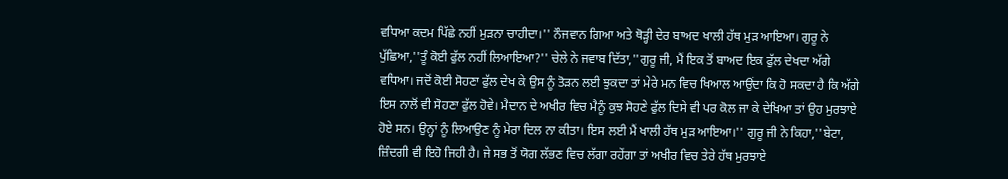ਵਧਿਆ ਕਦਮ ਪਿੱਛੇ ਨਹੀਂ ਮੁੜਨਾ ਚਾਹੀਦਾ।'' ਨੌਜਵਾਨ ਗਿਆ ਅਤੇ ਥੋੜ੍ਹੀ ਦੇਰ ਬਾਅਦ ਖਾਲੀ ਹੱਥ ਮੁੜ ਆਇਆ। ਗੁਰੂ ਨੇ ਪੁੱਛਿਆ,''ਤੂੰ ਕੋਈ ਫੁੱਲ ਨਹੀਂ ਲਿਆਇਆ?'' ਚੇਲੇ ਨੇ ਜਵਾਬ ਦਿੱਤਾ,''ਗੁਰੂ ਜੀ, ਮੈਂ ਇਕ ਤੋਂ ਬਾਅਦ ਇਕ ਫੁੱਲ ਦੇਖਦਾ ਅੱਗੇ ਵਧਿਆ। ਜਦੋਂ ਕੋਈ ਸੋਹਣਾ ਫੁੱਲ ਦੇਖ ਕੇ ਉਸ ਨੂੰ ਤੋੜਨ ਲਈ ਝੁਕਦਾ ਤਾਂ ਮੇਰੇ ਮਨ ਵਿਚ ਖਿਆਲ ਆਉਂਦਾ ਕਿ ਹੋ ਸਕਦਾ ਹੈ ਕਿ ਅੱਗੇ ਇਸ ਨਾਲੋਂ ਵੀ ਸੋਹਣਾ ਫੁੱਲ ਹੋਵੇ। ਮੈਦਾਨ ਦੇ ਅਖੀਰ ਵਿਚ ਮੈਨੂੰ ਕੁਝ ਸੋਹਣੇ ਫੁੱਲ ਦਿਸੇ ਵੀ ਪਰ ਕੋਲ ਜਾ ਕੇ ਦੇਖਿਆ ਤਾਂ ਉਹ ਮੁਰਝਾਏ ਹੋਏ ਸਨ। ਉਨ੍ਹਾਂ ਨੂੰ ਲਿਆਉਣ ਨੂੰ ਮੇਰਾ ਦਿਲ ਨਾ ਕੀਤਾ। ਇਸ ਲਈ ਮੈਂ ਖਾਲੀ ਹੱਥ ਮੁੜ ਆਇਆ।'' ਗੁਰੂ ਜੀ ਨੇ ਕਿਹਾ,''ਬੇਟਾ, ਜ਼ਿੰਦਗੀ ਵੀ ਇਹੋ ਜਿਹੀ ਹੈ। ਜੇ ਸਭ ਤੋਂ ਯੋਗ ਲੱਭਣ ਵਿਚ ਲੱਗਾ ਰਹੇਂਗਾ ਤਾਂ ਅਖੀਰ ਵਿਚ ਤੇਰੇ ਹੱਥ ਮੁਰਝਾਏ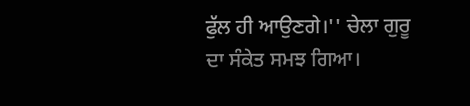ਫੁੱਲ ਹੀ ਆਉਣਗੇ।'' ਚੇਲਾ ਗੁਰੂ ਦਾ ਸੰਕੇਤ ਸਮਝ ਗਿਆ।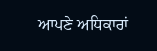ਆਪਣੇ ਅਧਿਕਾਰਾਂ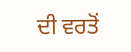ਦੀ ਵਰਤੋਂ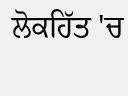ਲੋਕਹਿੱਤ 'ਚ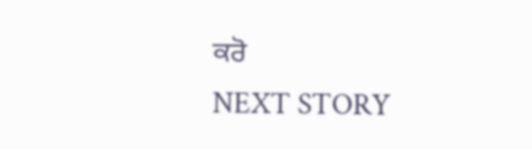ਕਰੋ
NEXT STORY